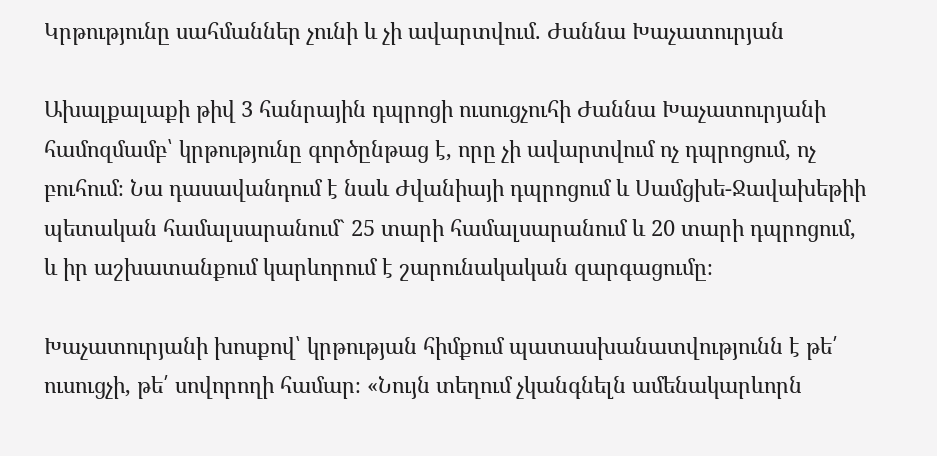Կրթությունը սահմաններ չունի և չի ավարտվում. Ժաննա Խաչատուրյան

Ախալքալաքի թիվ 3 հանրային դպրոցի ուսուցչուհի Ժաննա Խաչատուրյանի համոզմամբ՝ կրթությունը գործընթաց է, որը չի ավարտվում ոչ դպրոցում, ոչ բուհում։ Նա դասավանդում է նաև Ժվանիայի դպրոցում և Սամցխե-Ջավախեթիի պետական համալսարանում` 25 տարի համալսարանում և 20 տարի դպրոցում, և իր աշխատանքում կարևորում է շարունակական զարգացումը։

Խաչատուրյանի խոսքով՝ կրթության հիմքում պատասխանատվությունն է թե՛ ուսուցչի, թե՛ սովորողի համար։ «Նույն տեղում չկանգնելն ամենակարևորն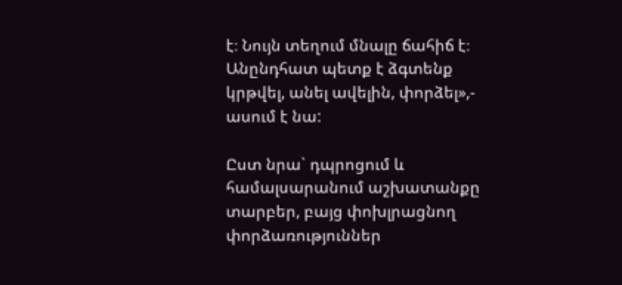է։ Նույն տեղում մնալը ճահիճ է։ Անընդհատ պետք է ձգտենք կրթվել, անել ավելին, փորձել»,- ասում է նա:

Ըստ նրա` դպրոցում և համալսարանում աշխատանքը տարբեր, բայց փոխլրացնող փորձառություններ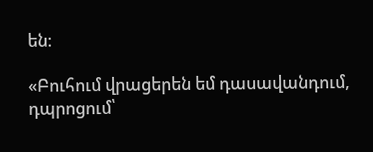են։

«Բուհում վրացերեն եմ դասավանդում, դպրոցում՝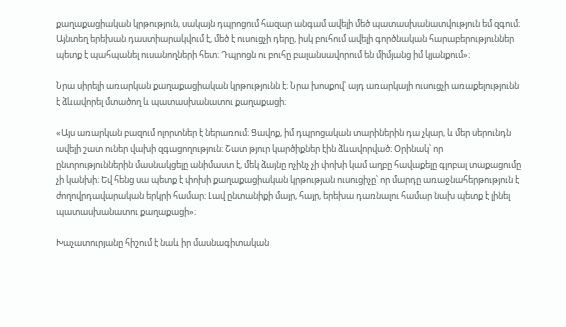քաղաքացիական կրթություն, սակայն դպրոցում հազար անգամ ավելի մեծ պատասխանատվություն եմ զգում։ Այնտեղ երեխան դաստիարակվում է, մեծ է ուսուցչի դերը, իսկ բուհում ավելի գործնական հարաբերություններ պետք է պահպանել ուսանողների հետ։ Դպրոցն ու բուհը բալանսավորում են միմյանց իմ կյանքում»։

Նրա սիրելի առարկան քաղաքացիական կրթությունն է։ Նրա խոսքով՝ այդ առարկայի ուսուցչի առաքելությունն է ձևավորել մտածող և պատասխանատու քաղաքացի։

«Այս առարկան բազում ոլորտներ է ներառում։ Ցավոք, իմ դպրոցական տարիներին դա չկար, և մեր սերունդն ավելի շատ ուներ վախի զգացողություն։ Շատ թյուր կարծիքներ էին ձևավորված։ Օրինակ՝ որ ընտրություններին մասնակցելը անիմաստ է, մեկ ձայնը ոչինչ չի փոխի կամ աղբը հավաքելը գլոբալ տաքացումը չի կանխի։ Եվ հենց սա պետք է փոխի քաղաքացիական կրթության ուսուցիչը՝ որ մարդը առաջնահերթություն է ժողովրդավարական երկրի համար։ Լավ ընտանիքի մայր, հայր, երեխա դառնալու համար նախ պետք է լինել պատասխանատու քաղաքացի»։

Խաչատուրյանը հիշում է նաև իր մասնագիտական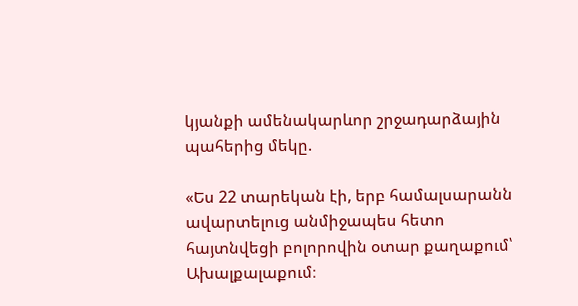կյանքի ամենակարևոր շրջադարձային պահերից մեկը.

«Ես 22 տարեկան էի, երբ համալսարանն ավարտելուց անմիջապես հետո հայտնվեցի բոլորովին օտար քաղաքում՝ Ախալքալաքում։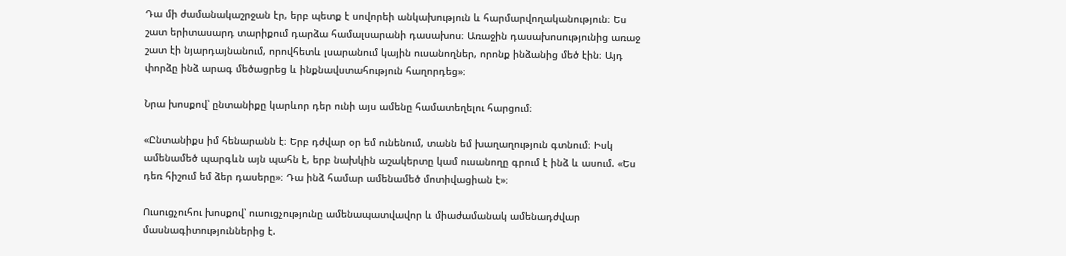Դա մի ժամանակաշրջան էր, երբ պետք է սովորեի անկախություն և հարմարվողականություն։ Ես շատ երիտասարդ տարիքում դարձա համալսարանի դասախոս։ Առաջին դասախոսությունից առաջ շատ էի նյարդայնանում, որովհետև լսարանում կային ուսանողներ, որոնք ինձանից մեծ էին։ Այդ փորձը ինձ արագ մեծացրեց և ինքնավստահություն հաղորդեց»։

Նրա խոսքով՝ ընտանիքը կարևոր դեր ունի այս ամենը համատեղելու հարցում։

«Ընտանիքս իմ հենարանն է։ Երբ դժվար օր եմ ունենում, տանն եմ խաղաղություն գտնում։ Իսկ ամենամեծ պարգևն այն պահն է, երբ նախկին աշակերտը կամ ուսանողը գրում է ինձ և ասում. «Ես դեռ հիշում եմ ձեր դասերը»։ Դա ինձ համար ամենամեծ մոտիվացիան է»։

Ուսուցչուհու խոսքով՝ ուսուցչությունը ամենապատվավոր և միաժամանակ ամենադժվար մասնագիտություններից է.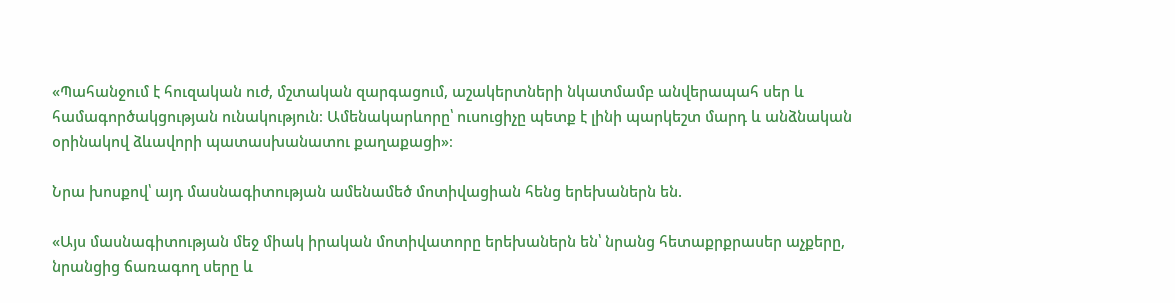«Պահանջում է հուզական ուժ, մշտական զարգացում, աշակերտների նկատմամբ անվերապահ սեր և համագործակցության ունակություն։ Ամենակարևորը՝ ուսուցիչը պետք է լինի պարկեշտ մարդ և անձնական օրինակով ձևավորի պատասխանատու քաղաքացի»։

Նրա խոսքով՝ այդ մասնագիտության ամենամեծ մոտիվացիան հենց երեխաներն են.

«Այս մասնագիտության մեջ միակ իրական մոտիվատորը երեխաներն են՝ նրանց հետաքրքրասեր աչքերը, նրանցից ճառագող սերը և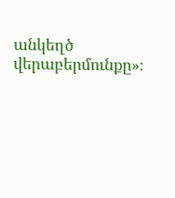անկեղծ վերաբերմունքը»։